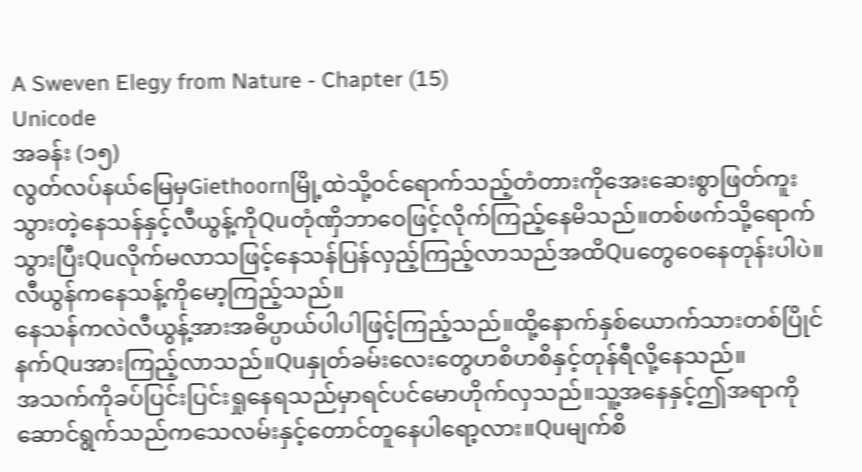A Sweven Elegy from Nature - Chapter (15)
Unicode
အခန်း (၁၅)
လွတ်လပ်နယ်မြေမှGiethoornမြို့ထဲသို့ဝင်ရောက်သည့်တံတားကိုအေးဆေးစွာဖြတ်ကူးသွားတဲ့နေသန်နှင့်လီယွန့်ကိုQuတုံဏှိဘာဝေဖြင့်လိုက်ကြည့်နေမိသည်။တစ်ဖက်သို့ရောက်သွားပြီးQuလိုက်မလာသဖြင့်နေသန်ပြန်လှည့်ကြည့်လာသည်အထိQuတွေဝေနေတုန်းပါပဲ။
လီယွန်ကနေသန့်ကိုမော့ကြည့်သည်။
နေသန်ကလဲလီယွန့်အားအဓိပ္ပာယ်ပါပါဖြင့်ကြည့်သည်။ထို့နောက်နှစ်ယောက်သားတစ်ပြိုင်နက်Quအားကြည့်လာသည်။Quနှုတ်ခမ်းလေးတွေဟစိဟစိနှင့်တုန်ရီလို့နေသည်။
အသက်ကိုခပ်ပြင်းပြင်းရှုနေရသည်မှာရင်ပင်မောဟိုက်လှသည်။သူ့အနေနှင့်ဤအရာကိုဆောင်ရွက်သည်ကသေလမ်းနှင့်တောင်တူနေပါရော့လား။Quမျက်စိ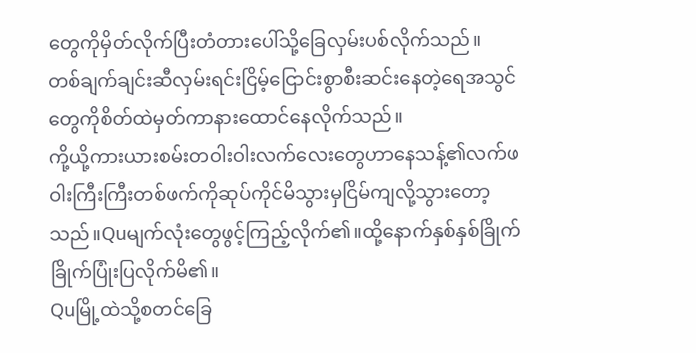တွေကိုမှိတ်လိုက်ပြီးတံတားပေါ်သို့ခြေလှမ်းပစ်လိုက်သည်။
တစ်ချက်ချင်းဆီလှမ်းရင်းငြိမ့်ငြောင်းစွာစီးဆင်းနေတဲ့ရေအသွင်တွေကိုစိတ်ထဲမှတ်ကာနားထောင်နေလိုက်သည်။
ကို့ယို့ကားယားစမ်းတဝါးဝါးလက်လေးတွေဟာနေသန့်၏လက်ဖဝါးကြီးကြီးတစ်ဖက်ကိုဆုပ်ကိုင်မိသွားမှငြိမ်ကျလို့သွားတော့သည်။Quမျက်လုံးတွေဖွင့်ကြည့်လိုက်၏။ထို့နောက်နှစ်နှစ်ခြိုက်ခြိုက်ပြုံးပြလိုက်မိ၏။
Quမြို့ထဲသို့စတင်ခြေ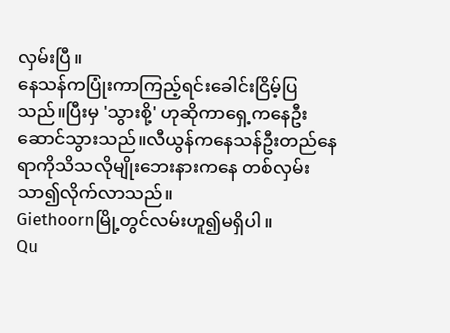လှမ်းပြီ။
နေသန်ကပြုံးကာကြည့်ရင်းခေါင်းငြိမ့်ပြသည်။ပြီးမှ 'သွားစို့' ဟုဆိုကာရှေ့ကနေဦးဆောင်သွားသည်။လီယွန်ကနေသန်ဦးတည်နေရာကိုသိသလိုမျိုးဘေးနားကနေ တစ်လှမ်းသာ၍လိုက်လာသည်။
Giethoornမြို့တွင်လမ်းဟူ၍မရှိပါ။
Qu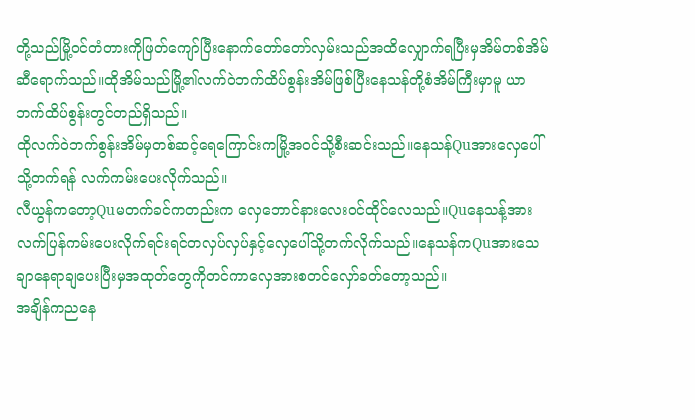တို့သည်မြို့ဝင်တံတားကိုဖြတ်ကျော်ပြီးနောက်တော်တော်လှမ်းသည်အထိလျှောက်ရပြီးမှအိမ်တစ်အိမ်ဆီရောက်သည်။ထိုအိမ်သည်မြို့၏လက်ဝဲဘက်ထိပ်စွန်းအိမ်ဖြစ်ပြီးနေသန်တို့စံအိမ်ကြီးမှာမူ ယာဘက်ထိပ်စွန်းတွင်တည်ရှိသည်။
ထိုလက်ဝဲဘက်စွန်းအိမ်မှတစ်ဆင့်ရေကြောင်းကမြို့အဝင်သို့စီးဆင်းသည်။နေသန်Quအားလှေပေါ်သို့တက်ရန် လက်ကမ်းပေးလိုက်သည်။
လီယွန်ကတော့Quမတက်ခင်ကတည်းက လှေဘောင်နားလေးဝင်ထိုင်လေသည်။Quနေသန့်အားလက်ပြန်ကမ်းပေးလိုက်ရင်းရင်တလှပ်လှပ်နှင့်လှေပေါ်သို့တက်လိုက်သည်။နေသန်ကQuအားသေချာနေရာချပေးပြီးမှအထုတ်တွေကိုတင်ကာလှေအားစတင်လှော်ခတ်တော့သည်။
အချိန်ကညနေ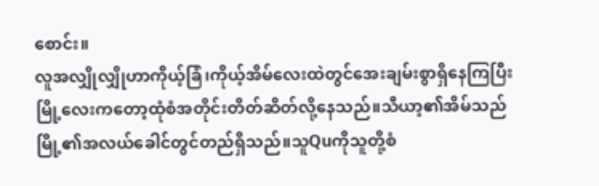စောင်း။
လူအလျှိုလျှိုဟာကိုယ့်ခြံ၊ကိုယ့်အိမ်လေးထဲတွင်အေးချမ်းစွာရှိနေကြပြီးမြို့လေးကတော့ထုံစံအတိုင်းတိတ်ဆိတ်လို့နေသည်။သီယာ့၏အိမ်သည်မြို့၏အလယ်ခေါင်တွင်တည်ရှိသည်။သူQuကိုသူတို့စံ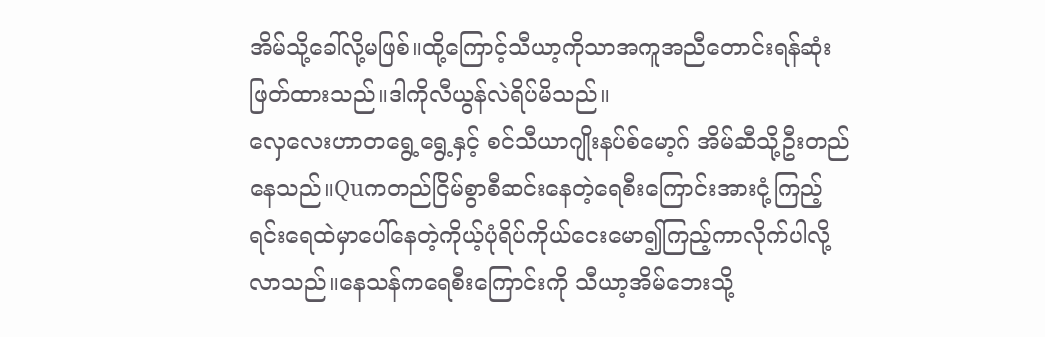အိမ်သို့ခေါ်လို့မဖြစ်။ထို့ကြောင့်သီယာ့ကိုသာအကူအညီတောင်းရန်ဆုံးဖြတ်ထားသည်။ဒါကိုလီယွန်လဲရိပ်မိသည်။
လှေလေးဟာတရွေ့ရွေ့နှင့် စင်သီယာဂျိုးနပ်စ်မော့ဂ် အိမ်ဆီသို့ဦးတည်နေသည်။Quကတည်ငြိမ်စွာစီဆင်းနေတဲ့ရေစီးကြောင်းအားငုံ့ကြည့်ရင်းရေထဲမှာပေါ်နေတဲ့ကိုယ့်ပုံရိပ်ကိုယ်ငေးမော၍ကြည့်ကာလိုက်ပါလို့လာသည်။နေသန်ကရေစီးကြောင်းကို သီယာ့အိမ်ဘေးသို့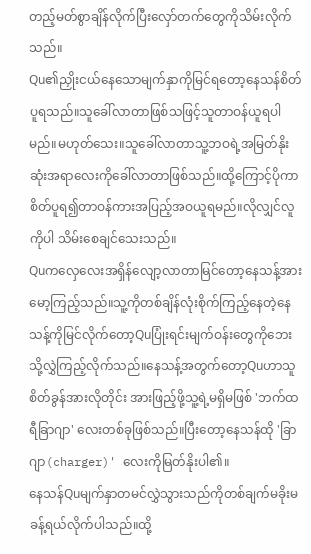တည့်မတ်စွာချိန်လိုက်ပြီးလှော်တက်တွေကိုသိမ်းလိုက်သည်။
Qu၏ညှိုးငယ်နေသောမျက်နှာကိုမြင်ရတော့နေသန်စိတ်ပူရသည်။သူခေါ်လာတာဖြစ်သဖြင့်သူတာဝန်ယူရပါမည်။မဟုတ်သေး။သူခေါ်လာတာသူ့ဘဝရဲ့အမြတ်နိုးဆုံးအရာလေးကိုခေါ်လာတာဖြစ်သည်။ထို့ကြောင့်ပိုကာစိတ်ပူရ၍တာဝန်ကားအပြည့်အဝယူရမည်။လိုလျှင်လူကိုပါ သိမ်းစေချင်သေးသည်။
Quကလှေလေးအရှိန်လျော့လာတာမြင်တော့နေသန့်အားမော့ကြည့်သည်။သူ့ကိုတစ်ချိန်လုံးစိုက်ကြည့်နေတဲ့နေသန့်ကိုမြင်လိုက်တော့Quပြုံးရင်းမျက်ဝန်းတွေကိုဘေးသို့လွှဲကြည့်လိုက်သည်။နေသန့်အတွက်တော့Quဟာသူစိတ်ခွန်အားလိုတိုင်း အားဖြည့်ဖို့သူ့ရဲ့မရှိမဖြစ် 'ဘက်ထရီခြာဂျာ' လေးတစ်ခုဖြစ်သည်။ပြီးတော့နေသန်ထို 'ခြာဂျာ(charger)' လေးကိုမြတ်နိုးပါ၏။
နေသန်Quမျက်နှာတမင်လွှဲသွားသည်ကိုတစ်ချက်မခိုးမခန့်ရယ်လိုက်ပါသည်။ထို့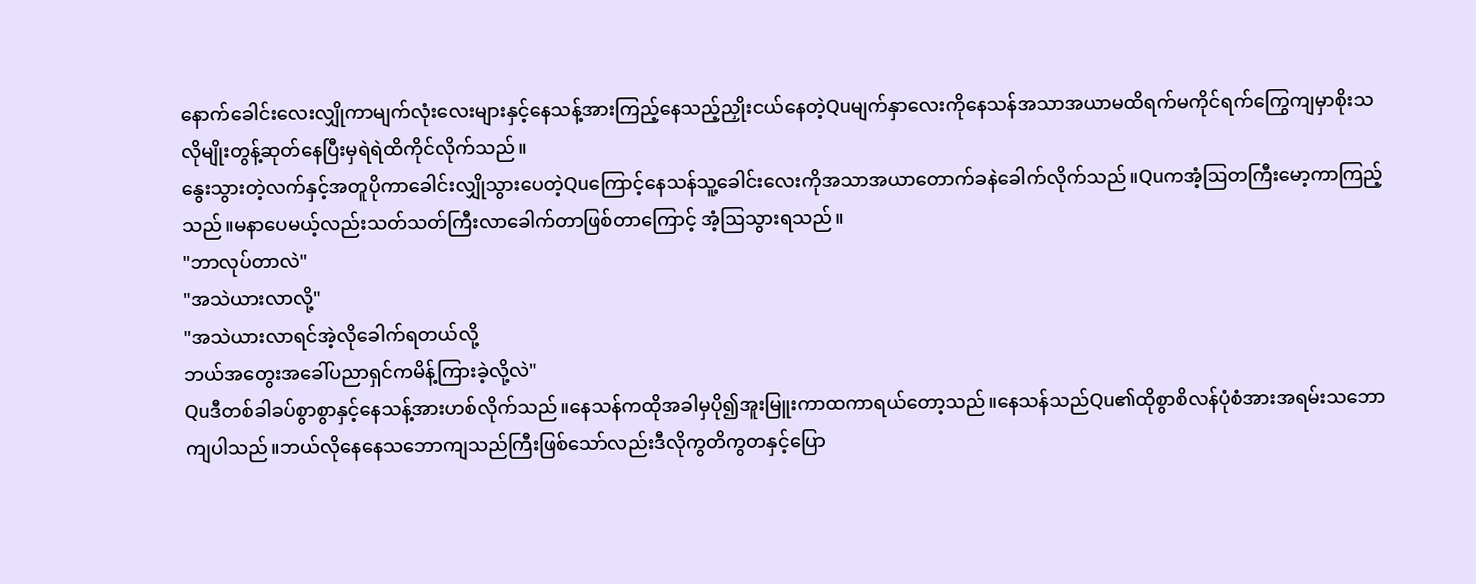နောက်ခေါင်းလေးလျှိုကာမျက်လုံးလေးများနှင့်နေသန့်အားကြည့်နေသည့်ညှိုးငယ်နေတဲ့Quမျက်နှာလေးကိုနေသန်အသာအယာမထိရက်မကိုင်ရက်ကြွေကျမှာစိုးသလိုမျိုးတွန့်ဆုတ်နေပြီးမှရဲရဲထိကိုင်လိုက်သည်။
နွေးသွားတဲ့လက်နှင့်အတူပိုကာခေါင်းလျှိုသွားပေတဲ့Quကြောင့်နေသန်သူ့ခေါင်းလေးကိုအသာအယာတောက်ခနဲခေါက်လိုက်သည်။Quကအံ့ဩတကြီးမော့ကာကြည့်သည်။မနာပေမယ့်လည်းသတ်သတ်ကြီးလာခေါက်တာဖြစ်တာကြောင့် အံ့ဩသွားရသည်။
"ဘာလုပ်တာလဲ"
"အသဲယားလာလို့"
"အသဲယားလာရင်အဲ့လိုခေါက်ရတယ်လို့
ဘယ်အတွေးအခေါ်ပညာရှင်ကမိန့်ကြားခဲ့လို့လဲ"
Quဒီတစ်ခါခပ်စွာစွာနှင့်နေသန့်အားဟစ်လိုက်သည်။နေသန်ကထိုအခါမှပို၍အူးမြူးကာထကာရယ်တော့သည်။နေသန်သည်Qu၏ထိုစွာစိလန်ပုံစံအားအရမ်းသဘောကျပါသည်။ဘယ်လိုနေနေသဘောကျသည်ကြီးဖြစ်သော်လည်းဒီလိုကွတိကွတနှင့်ပြော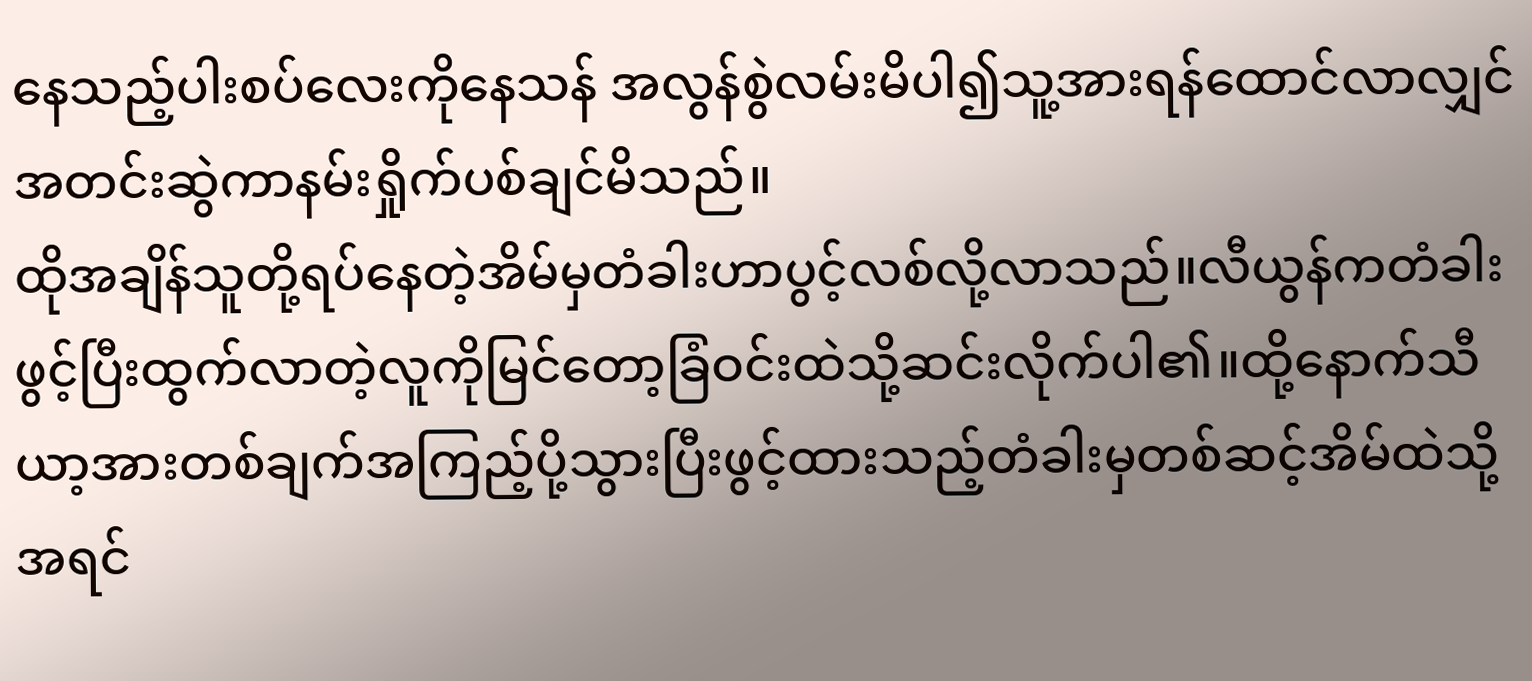နေသည့်ပါးစပ်လေးကိုနေသန် အလွန်စွဲလမ်းမိပါ၍သူ့အားရန်ထောင်လာလျှင်အတင်းဆွဲကာနမ်းရှိုက်ပစ်ချင်မိသည်။
ထိုအချိန်သူတို့ရပ်နေတဲ့အိမ်မှတံခါးဟာပွင့်လစ်လို့လာသည်။လီယွန်ကတံခါးဖွင့်ပြီးထွက်လာတဲ့လူကိုမြင်တော့ခြံဝင်းထဲသို့ဆင်းလိုက်ပါ၏။ထို့နောက်သီယာ့အားတစ်ချက်အကြည့်ပို့သွားပြီးဖွင့်ထားသည့်တံခါးမှတစ်ဆင့်အိမ်ထဲသို့အရင်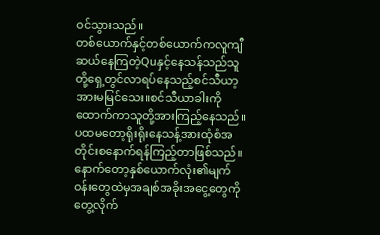ဝင်သွားသည်။
တစ်ယောက်နှင့်တစ်ယောက်ကလူကျီဆယ်နေကြတဲ့Quနှင့်နေသန်သည်သူတို့ရှေ့တွင်လာရပ်နေသည့်စင်သီယာ့အားမမြင်သေး။စင်သီယာခါးကိုထောက်ကာသူတို့အားကြည့်နေသည်။
ပထမတော့ရိုးရိုးနေသန့်အားထုံစံအတိုင်းစနောက်ရန်ကြည့်တာဖြစ်သည်။နောက်တော့နှစ်ယောက်လုံး၏မျက်ဝန်းတွေထဲမှအချစ်အခိုးအငွေ့တွေကိုတွေ့လိုက်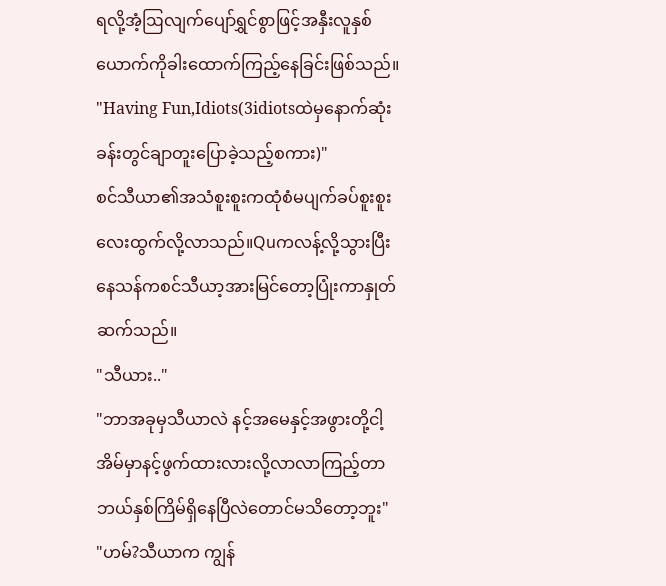ရလို့အံ့ဩလျက်ပျော်ရွှင်စွာဖြင့်အနှီးလူနှစ်ယောက်ကိုခါးထောက်ကြည့်နေခြင်းဖြစ်သည်။
"Having Fun,Idiots(3idiotsထဲမှနောက်ဆုံးခန်းတွင်ချာတူးပြောခဲ့သည့်စကား)"
စင်သီယာ၏အသံစူးစူးကထုံစံမပျက်ခပ်စူးစူးလေးထွက်လို့လာသည်။Quကလန့်လို့သွားပြီးနေသန်ကစင်သီယာ့အားမြင်တော့ပြုံးကာနှုတ်ဆက်သည်။
"သီယား.."
"ဘာအခုမှသီယာလဲ နင့်အမေနှင့်အဖွားတို့ငါ့အိမ်မှာနင့်ဖွက်ထားလားလို့လာလာကြည့်တာ ဘယ်နှစ်ကြိမ်ရှိနေပြီလဲတောင်မသိတော့ဘူး"
"ဟမ်?သီယာက ကျွန်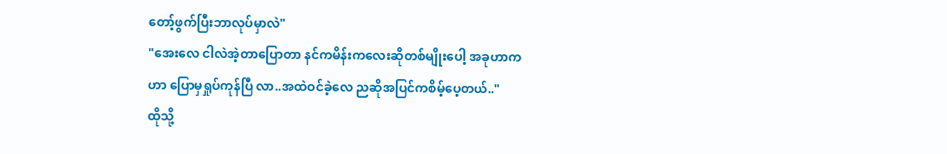တော့်ဖွက်ပြီးဘာလုပ်မှာလဲ"
"အေးလေ ငါလဲအဲ့တာပြောတာ နင်ကမိန်းကလေးဆိုတစ်မျိုးပေါ့ အခုဟာက ဟာ ပြောမှရှုပ်ကုန်ပြီ လာ..အထဲဝင်ခဲ့လေ ညဆိုအပြင်ကစိမ့်ပေ့တယ်.."
ထိုသို့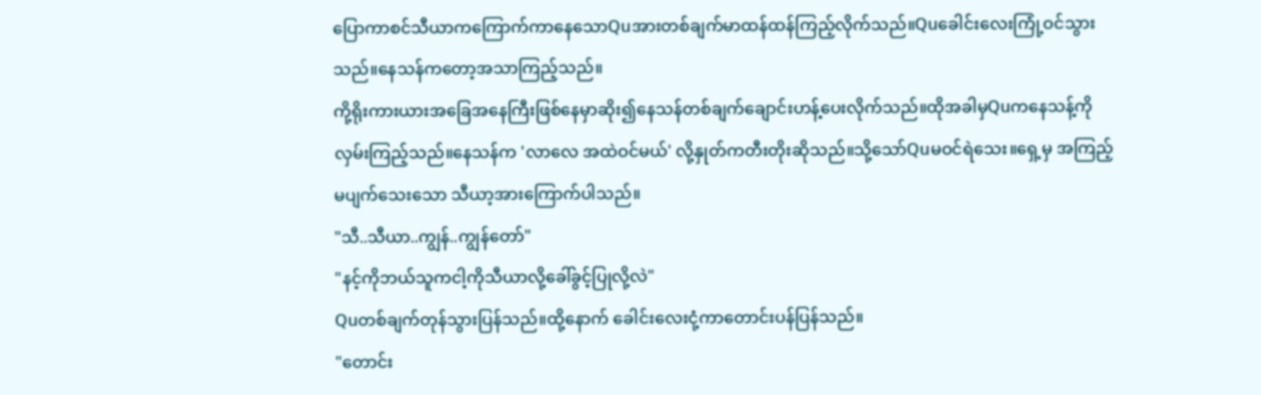ပြောကာစင်သီယာကကြောက်ကာနေသောQuအားတစ်ချက်မာထန်ထန်ကြည့်လိုက်သည်။Quခေါင်းလေးကြုံ့ဝင်သွားသည်။နေသန်ကတော့အသာကြည့်သည်။
ကို့ရိုးကားယားအခြေအနေကြီးဖြစ်နေမှာဆိုး၍နေသန်တစ်ချက်ချောင်းဟန့်ပေးလိုက်သည်။ထိုအခါမှQuကနေသန့်ကိုလှမ်းကြည့်သည်။နေသန်က 'လာလေ အထဲဝင်မယ်' လို့နှုတ်ကတီးတိုးဆိုသည်။သို့သော်Quမဝင်ရဲသေး။ရှေ့မှ အကြည့်မပျက်သေးသော သီယာ့အားကြောက်ပါသည်။
"သီ..သီယာ..ကျွန်..ကျွန်တော်"
"နင့်ကိုဘယ်သူကငါ့ကိုသီယာလို့ခေါ်ခွင့်ပြုလို့လဲ"
Quတစ်ချက်တုန်သွားပြန်သည်။ထို့နောက် ခေါင်းလေးငုံ့ကာတောင်းပန်ပြန်သည်။
"တောင်း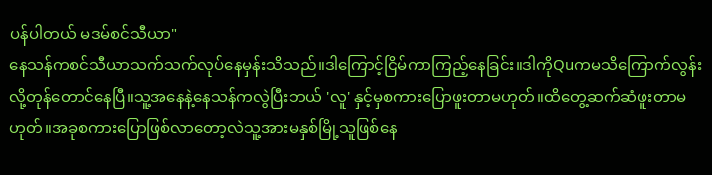ပန်ပါတယ် မဒမ်စင်သီယာ"
နေသန်ကစင်သီယာသက်သက်လုပ်နေမှန်းသိသည်။ဒါကြောင့်ငြိမ်ကာကြည့်နေခြင်း။ဒါကိုQuကမသိကြောက်လွန်းလို့တုန်တောင်နေပြီ။သူ့အနေနဲ့နေသန်ကလွဲပြီးဘယ် 'လူ' နှင့်မှစကားပြောဖူးတာမဟုတ်။ထိတွေ့ဆက်ဆံဖူးတာမဟုတ်။အခုစကားပြောဖြစ်လာတော့လဲသူ့အားမနှစ်မြို့သူဖြစ်နေ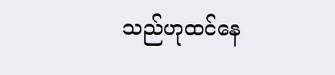သည်ဟုထင်နေ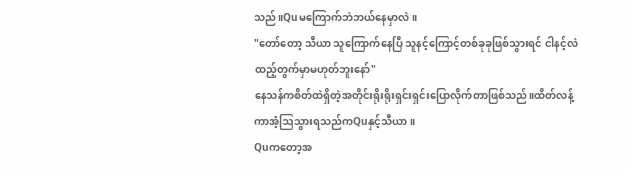သည်။Quမကြောက်ဘဲဘယ်နေမှာလဲ။
"တော်တော့ သီယာ သူကြောက်နေပြီ သူနင့်ကြောင့်တစ်ခုခုဖြစ်သွားရင် ငါနင့်လဲထည့်တွက်မှာမဟုတ်ဘူးနော်"
နေသန်ကစိတ်ထဲရှိတဲ့အတိုင်းရိုးရိုးရှင်းရှင်းပြောလိုက်တာဖြစ်သည်။ထိတ်လန့်ကာအံ့ဩသွားရသည်ကQuနှင့်သီယာ။
Quကတော့အ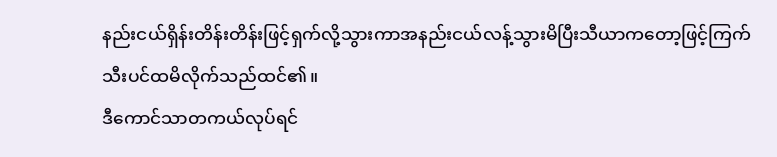နည်းငယ်ရှိန်းတိန်းတိန်းဖြင့်ရှက်လို့သွားကာအနည်းငယ်လန့်သွားမိပြီးသီယာကတော့ဖြင့်ကြက်သီးပင်ထမိလိုက်သည်ထင်၏။
ဒီကောင်သာတကယ်လုပ်ရင်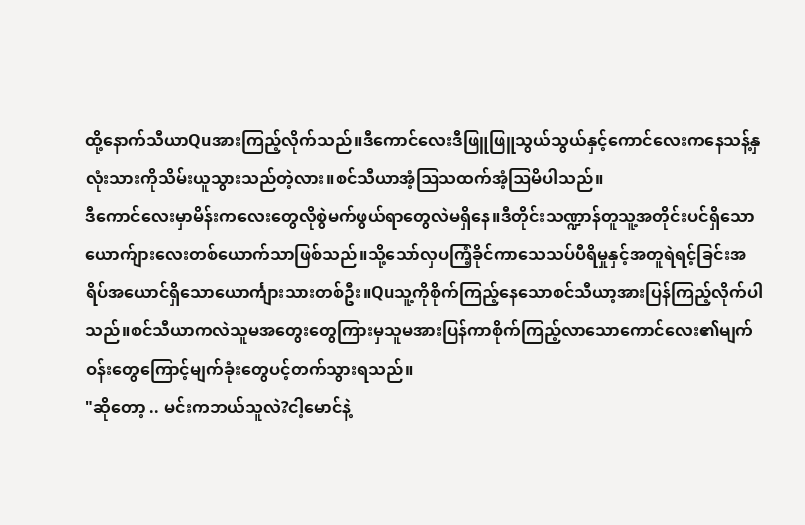ထို့နောက်သီယာQuအားကြည့်လိုက်သည်။ဒီကောင်လေးဒီဖြူဖြူသွယ်သွယ်နှင့်ကောင်လေးကနေသန့်နှလုံးသားကိုသိမ်းယူသွားသည်တဲ့လား။စင်သီယာအံ့ဩသထက်အံ့ဩမိပါသည်။
ဒီကောင်လေးမှာမိန်းကလေးတွေလိုစွဲမက်ဖွယ်ရာတွေလဲမရှိနေ။ဒီတိုင်းသဏ္ဍာန်တူသူ့အတိုင်းပင်ရှိသောယောက်ျားလေးတစ်ယောက်သာဖြစ်သည်။သို့သော်လှပကြံ့ခိုင်ကာသေသပ်ပီရိမှုနှင့်အတူရဲရင့်ခြင်းအရိပ်အယောင်ရှိသောယောင်္ကျားသားတစ်ဦး။Quသူ့ကိုစိုက်ကြည့်နေသောစင်သီယာ့အားပြန်ကြည့်လိုက်ပါသည်။စင်သီယာကလဲသူမအတွေးတွေကြားမှသူမအားပြန်ကာစိုက်ကြည့်လာသောကောင်လေး၏မျက်ဝန်းတွေကြောင့်မျက်ခုံးတွေပင့်တက်သွားရသည်။
"ဆိုတော့ .. မင်းကဘယ်သူလဲ?ငါ့မောင်နဲ့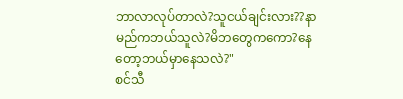ဘာလာလုပ်တာလဲ?သူငယ်ချင်းလား??နာမည်ကဘယ်သူလဲ?မိဘတွေကကော?နေတော့ဘယ်မှာနေသလဲ?"
စင်သီ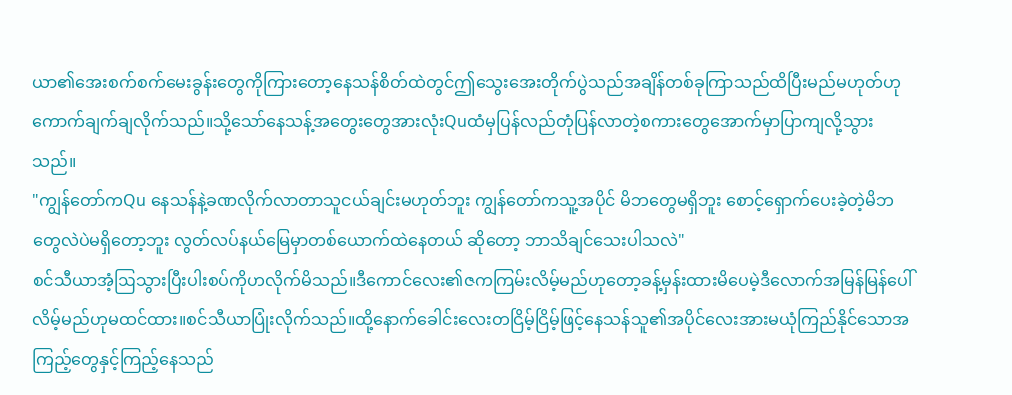ယာ၏အေးစက်စက်မေးခွန်းတွေကိုကြားတော့နေသန်စိတ်ထဲတွင်ဤသွေးအေးတိုက်ပွဲသည်အချိန်တစ်ခုကြာသည်ထိပြီးမည်မဟုတ်ဟုကောက်ချက်ချလိုက်သည်။သို့သော်နေသန့်အတွေးတွေအားလုံးQuထံမှပြန်လည်တုံပြန်လာတဲ့စကားတွေအောက်မှာပြာကျလို့သွားသည်။
"ကျွန်တော်ကQu နေသန်နဲ့ခဏလိုက်လာတာသူငယ်ချင်းမဟုတ်ဘူး ကျွန်တော်ကသူ့အပိုင် မိဘတွေမရှိဘူး စောင့်ရှောက်ပေးခဲ့တဲ့မိဘတွေလဲပဲမရှိတော့ဘူး လွတ်လပ်နယ်မြေမှာတစ်ယောက်ထဲနေတယ် ဆိုတော့ ဘာသိချင်သေးပါသလဲ"
စင်သီယာအံ့ဩသွားပြီးပါးစပ်ကိုဟလိုက်မိသည်။ဒီကောင်လေး၏ဇကကြမ်းလိမ့်မည်ဟုတော့ခန့်မှန်းထားမိပေမဲ့ဒီလောက်အမြန်မြန်ပေါ်လိမ့်မည်ဟုမထင်ထား။စင်သီယာပြုံးလိုက်သည်။ထို့နောက်ခေါင်းလေးတငြိမ့်ငြိမ့်ဖြင့်နေသန်သူ၏အပိုင်လေးအားမယုံကြည်နိုင်သောအကြည့်တွေနှင့်ကြည့်နေသည်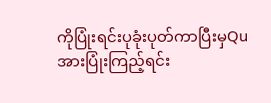ကိုပြုံးရင်းပုခုံးပုတ်ကာပြီးမှQuအားပြုံးကြည့်ရင်း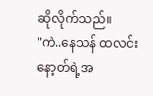ဆိုလိုက်သည်။
"ကဲ..နေသန် ထလင်းနော့တ်ရဲ့အ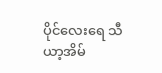ပိုင်လေးရေ သီယာ့အိမ်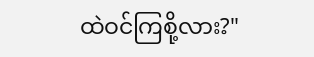ထဲဝင်ကြစို့လား?"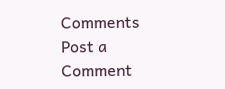Comments
Post a Comment